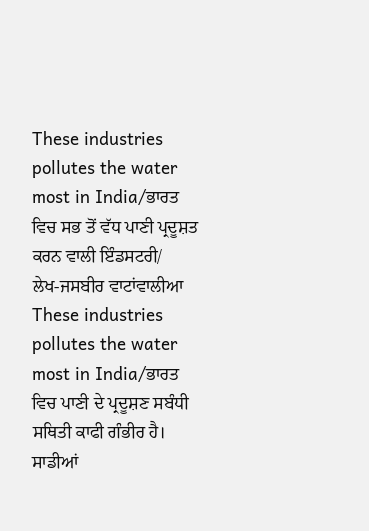These industries pollutes the water most in India/ਭਾਰਤ ਵਿਚ ਸਭ ਤੋਂ ਵੱਧ ਪਾਣੀ ਪ੍ਰਦੂਸ਼ਤ ਕਰਨ ਵਾਲੀ ਇੰਡਸਟਰੀ/
ਲੇਖ-ਜਸਬੀਰ ਵਾਟਾਂਵਾਲੀਆ
These industries pollutes the water most in India/ਭਾਰਤ ਵਿਚ ਪਾਣੀ ਦੇ ਪ੍ਰਦੂਸ਼ਣ ਸਬੰਧੀ ਸਥਿਤੀ ਕਾਫੀ ਗੰਭੀਰ ਹੈ। ਸਾਡੀਆਂ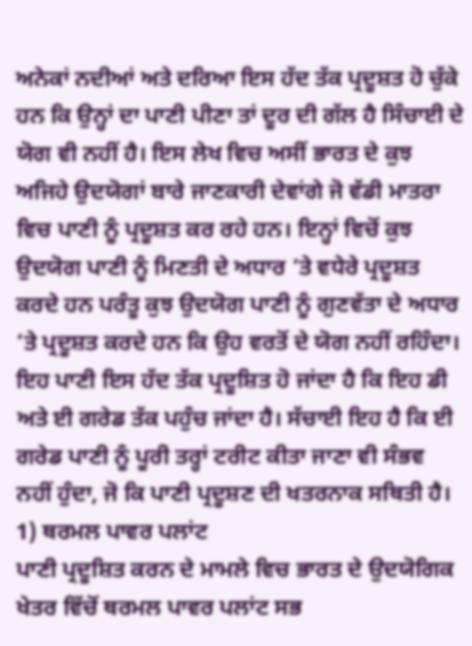ਅਨੇਕਾਂ ਨਦੀਆਂ ਅਤੇ ਦਰਿਆ ਇਸ ਹੱਦ ਤੱਕ ਪ੍ਰਦੂਸ਼ਤ ਹੋ ਚੁੱਕੇ ਹਨ ਕਿ ਉਨ੍ਹਾਂ ਦਾ ਪਾਣੀ ਪੀਣਾ ਤਾਂ ਦੂਰ ਦੀ ਗੱਲ ਹੈ ਸਿੰਚਾਈ ਦੇ ਯੋਗ ਵੀ ਨਹੀਂ ਹੈ। ਇਸ ਲੇਖ ਵਿਚ ਅਸੀਂ ਭਾਰਤ ਦੇ ਕੁਝ ਅਜਿਹੇ ਉਦਯੋਗਾਂ ਬਾਰੇ ਜਾਣਕਾਰੀ ਦੇਵਾਂਗੇ ਜੋ ਵੱਡੀ ਮਾਤਰਾ ਵਿਚ ਪਾਣੀ ਨੂੰ ਪ੍ਰਦੂਸ਼ਤ ਕਰ ਰਹੇ ਹਨ। ਇਨ੍ਹਾਂ ਵਿਚੋਂ ਕੁਝ ਉਦਯੋਗ ਪਾਣੀ ਨੂੰ ਮਿਣਤੀ ਦੇ ਅਧਾਰ ’ਤੇ ਵਧੇਰੇ ਪ੍ਰਦੂਸ਼ਤ ਕਰਦੇ ਹਨ ਪਰੰਤੂ ਕੁਝ ਉਦਯੋਗ ਪਾਣੀ ਨੂੰ ਗੁਣਵੱਤਾ ਦੇ ਅਧਾਰ ’ਤੇ ਪ੍ਰਦੂਸ਼ਤ ਕਰਦੇ ਹਨ ਕਿ ਉਹ ਵਰਤੋਂ ਦੇ ਯੋਗ ਨਹੀਂ ਰਹਿੰਦਾ। ਇਹ ਪਾਣੀ ਇਸ ਹੱਦ ਤੱਕ ਪ੍ਰਦੂਸ਼ਿਤ ਹੋ ਜਾਂਦਾ ਹੈ ਕਿ ਇਹ ਡੀ ਅਤੇ ਈ ਗਰੇਡ ਤੱਕ ਪਹੁੰਚ ਜਾਂਦਾ ਹੈ। ਸੱਚਾਈ ਇਹ ਹੈ ਕਿ ਈ ਗਰੇਡ ਪਾਣੀ ਨੂੰ ਪੂਰੀ ਤਰ੍ਹਾਂ ਟਰੀਟ ਕੀਤਾ ਜਾਣਾ ਵੀ ਸੰਭਵ ਨਹੀਂ ਹੁੰਦਾ, ਜੋ ਕਿ ਪਾਣੀ ਪ੍ਰਦੂਸ਼ਣ ਦੀ ਖਤਰਨਾਕ ਸਥਿਤੀ ਹੈ।
1) ਥਰਮਲ ਪਾਵਰ ਪਲਾਂਟ
ਪਾਣੀ ਪ੍ਰਦੂਸ਼ਿਤ ਕਰਨ ਦੇ ਮਾਮਲੇ ਵਿਚ ਭਾਰਤ ਦੇ ਉਦਯੋਗਿਕ ਖੇਤਰ ਵਿੱਚੋਂ ਥਰਮਲ ਪਾਵਰ ਪਲਾਂਟ ਸਭ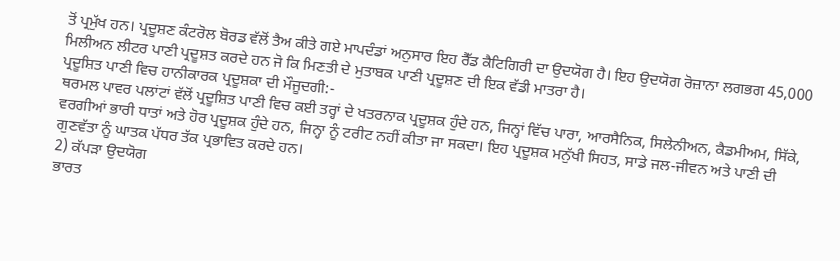ਤੋਂ ਪ੍ਰਮੁੱਖ ਹਨ। ਪ੍ਰਦੂਸ਼ਣ ਕੰਟਰੋਲ ਬੋਰਡ ਵੱਲੋਂ ਤੈਅ ਕੀਤੇ ਗਏ ਮਾਪਦੰਡਾਂ ਅਨੁਸਾਰ ਇਹ ਰੈੱਡ ਕੈਟਿਗਿਰੀ ਦਾ ਉਦਯੋਗ ਹੈ। ਇਹ ਉਦਯੋਗ ਰੋਜ਼ਾਨਾ ਲਗਭਗ 45,000 ਮਿਲੀਅਨ ਲੀਟਰ ਪਾਣੀ ਪ੍ਰਦੂਸ਼ਤ ਕਰਦੇ ਹਨ ਜੋ ਕਿ ਮਿਣਤੀ ਦੇ ਮੁਤਾਬਕ ਪਾਣੀ ਪ੍ਰਦੂਸ਼ਣ ਦੀ ਇਕ ਵੱਡੀ ਮਾਤਰਾ ਹੈ।
ਪ੍ਰਦੂਸ਼ਿਤ ਪਾਣੀ ਵਿਚ ਹਾਨੀਕਾਰਕ ਪ੍ਰਦੂਸ਼ਕਾ ਦੀ ਮੌਜੂਦਗੀ:-
ਥਰਮਲ ਪਾਵਰ ਪਲਾਂਟਾਂ ਵੱਲੋਂ ਪ੍ਰਦੂਸ਼ਿਤ ਪਾਣੀ ਵਿਚ ਕਈ ਤਰ੍ਹਾਂ ਦੇ ਖਤਰਨਾਕ ਪ੍ਰਦੂਸ਼ਕ ਹੁੰਦੇ ਹਨ, ਜਿਨ੍ਹਾਂ ਵਿੱਚ ਪਾਰਾ, ਆਰਸੈਨਿਕ, ਸਿਲੇਨੀਅਨ, ਕੈਡਮੀਅਮ, ਸਿੱਕੇ, ਵਰਗੀਆਂ ਭਾਰੀ ਧਾਤਾਂ ਅਤੇ ਹੋਰ ਪ੍ਰਦੂਸ਼ਕ ਹੁੰਦੇ ਹਨ, ਜਿਨ੍ਹਾ ਨੂੰ ਟਰੀਟ ਨਹੀਂ ਕੀਤਾ ਜਾ ਸਕਦਾ। ਇਹ ਪ੍ਰਦੂਸ਼ਕ ਮਨੁੱਖੀ ਸਿਹਤ, ਸਾਡੇ ਜਲ-ਜੀਵਨ ਅਤੇ ਪਾਣੀ ਦੀ ਗੁਣਵੱਤਾ ਨੂੰ ਘਾਤਕ ਪੱਧਰ ਤੱਕ ਪ੍ਰਭਾਵਿਤ ਕਰਦੇ ਹਨ।
2) ਕੱਪੜਾ ਉਦਯੋਗ
ਭਾਰਤ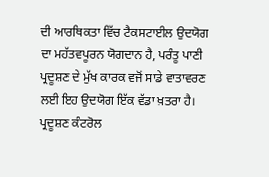ਦੀ ਆਰਥਿਕਤਾ ਵਿੱਚ ਟੈਕਸਟਾਈਲ ਉਦਯੋਗ ਦਾ ਮਹੱਤਵਪੂਰਨ ਯੋਗਦਾਨ ਹੈ, ਪਰੰਤੂ ਪਾਣੀ ਪ੍ਰਦੂਸ਼ਣ ਦੇ ਮੁੱਖ ਕਾਰਕ ਵਜੋਂ ਸਾਡੇ ਵਾਤਾਵਰਣ ਲਈ ਇਹ ਉਦਯੋਗ ਇੱਕ ਵੱਡਾ ਖ਼ਤਰਾ ਹੈ। ਪ੍ਰਦੂਸ਼ਣ ਕੰਟਰੋਲ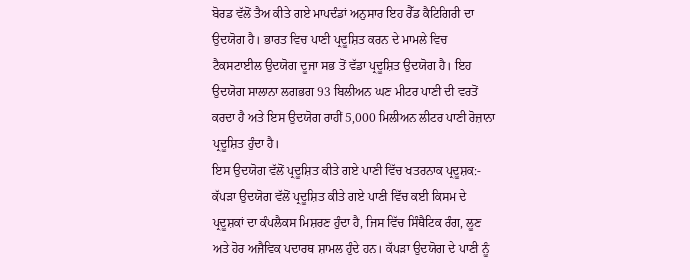ਬੋਰਡ ਵੱਲੋਂ ਤੈਅ ਕੀਤੇ ਗਏ ਮਾਪਦੰਡਾਂ ਅਨੁਸਾਰ ਇਹ ਰੈੱਡ ਕੈਟਿਗਿਰੀ ਦਾ ਉਦਯੋਗ ਹੈ। ਭਾਰਤ ਵਿਚ ਪਾਣੀ ਪ੍ਰਦੂਸ਼ਿਤ ਕਰਨ ਦੇ ਮਾਮਲੇ ਵਿਚ ਟੈਕਸਟਾਈਲ ਉਦਯੋਗ ਦੂਜਾ ਸਭ ਤੋਂ ਵੱਡਾ ਪ੍ਰਦੂਸ਼ਿਤ ਉਦਯੋਗ ਹੈ। ਇਹ ਉਦਯੋਗ ਸਾਲਾਨਾ ਲਗਭਗ 93 ਬਿਲੀਅਨ ਘਣ ਮੀਟਰ ਪਾਣੀ ਦੀ ਵਰਤੋਂ ਕਰਦਾ ਹੈ ਅਤੇ ਇਸ ਉਦਯੋਗ ਰਾਹੀਂ 5,000 ਮਿਲੀਅਨ ਲੀਟਰ ਪਾਣੀ ਰੋਜ਼ਾਨਾ ਪ੍ਰਦੂਸ਼ਿਤ ਹੁੰਦਾ ਹੈ।
ਇਸ ਉਦਯੋਗ ਵੱਲੋਂ ਪ੍ਰਦੂਸ਼ਿਤ ਕੀਤੇ ਗਏ ਪਾਣੀ ਵਿੱਚ ਖਤਰਨਾਕ ਪ੍ਰਦੂਸ਼ਕ:-
ਕੱਪੜਾ ਉਦਯੋਗ ਵੱਲੋਂ ਪ੍ਰਦੂਸ਼ਿਤ ਕੀਤੇ ਗਏ ਪਾਣੀ ਵਿੱਚ ਕਈ ਕਿਸਮ ਦੇ ਪ੍ਰਦੂਸ਼ਕਾਂ ਦਾ ਕੰਪਲੈਕਸ ਮਿਸ਼ਰਣ ਹੁੰਦਾ ਹੈ, ਜਿਸ ਵਿੱਚ ਸਿੰਥੈਟਿਕ ਰੰਗ, ਲੂਣ ਅਤੇ ਹੋਰ ਅਜੈਵਿਕ ਪਦਾਰਥ ਸ਼ਾਮਲ ਹੁੰਦੇ ਹਨ। ਕੱਪੜਾ ਉਦਯੋਗ ਦੇ ਪਾਣੀ ਨੂੰ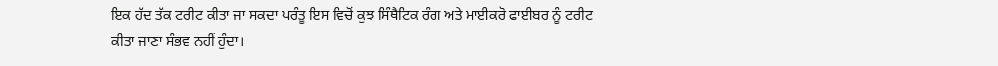ਇਕ ਹੱਦ ਤੱਕ ਟਰੀਟ ਕੀਤਾ ਜਾ ਸਕਦਾ ਪਰੰਤੂ ਇਸ ਵਿਚੋਂ ਕੁਝ ਸਿੰਥੈਟਿਕ ਰੰਗ ਅਤੇ ਮਾਈਕਰੋ ਫਾਈਬਰ ਨੂੰ ਟਰੀਟ ਕੀਤਾ ਜਾਣਾ ਸੰਭਵ ਨਹੀਂ ਹੁੰਦਾ।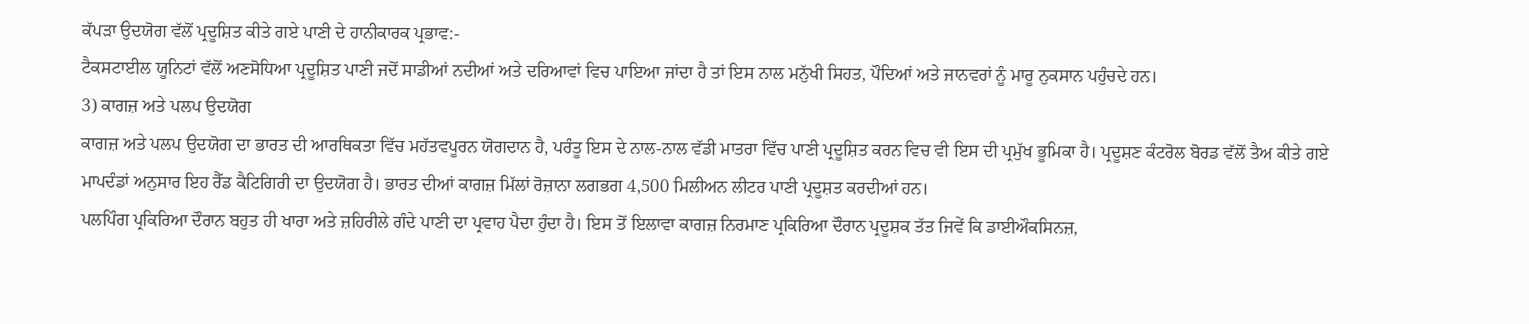ਕੱਪੜਾ ਉਦਯੋਗ ਵੱਲੋਂ ਪ੍ਰਦੂਸ਼ਿਤ ਕੀਤੇ ਗਏ ਪਾਣੀ ਦੇ ਹਾਨੀਕਾਰਕ ਪ੍ਰਭਾਵ:-
ਟੈਕਸਟਾਈਲ ਯੂਨਿਟਾਂ ਵੱਲੋਂ ਅਣਸੋਧਿਆ ਪ੍ਰਦੂਸ਼ਿਤ ਪਾਣੀ ਜਦੋਂ ਸਾਡੀਆਂ ਨਦੀਆਂ ਅਤੇ ਦਰਿਆਵਾਂ ਵਿਚ ਪਾਇਆ ਜਾਂਦਾ ਹੈ ਤਾਂ ਇਸ ਨਾਲ ਮਨੁੱਖੀ ਸਿਹਤ, ਪੌਦਿਆਂ ਅਤੇ ਜਾਨਵਰਾਂ ਨੂੰ ਮਾਰੂ ਨੁਕਸਾਨ ਪਹੁੰਚਦੇ ਹਨ।
3) ਕਾਗਜ਼ ਅਤੇ ਪਲਪ ਉਦਯੋਗ
ਕਾਗਜ਼ ਅਤੇ ਪਲਪ ਉਦਯੋਗ ਦਾ ਭਾਰਤ ਦੀ ਆਰਥਿਕਤਾ ਵਿੱਚ ਮਹੱਤਵਪੂਰਨ ਯੋਗਦਾਨ ਹੈ, ਪਰੰਤੂ ਇਸ ਦੇ ਨਾਲ-ਨਾਲ ਵੱਡੀ ਮਾਤਰਾ ਵਿੱਚ ਪਾਣੀ ਪ੍ਰਦੂਸ਼ਿਤ ਕਰਨ ਵਿਚ ਵੀ ਇਸ ਦੀ ਪ੍ਰਮੁੱਖ ਭੂਮਿਕਾ ਹੈ। ਪ੍ਰਦੂਸ਼ਣ ਕੰਟਰੋਲ ਬੋਰਡ ਵੱਲੋਂ ਤੈਅ ਕੀਤੇ ਗਏ ਮਾਪਦੰਡਾਂ ਅਨੁਸਾਰ ਇਹ ਰੈੱਡ ਕੈਟਿਗਿਰੀ ਦਾ ਉਦਯੋਗ ਹੈ। ਭਾਰਤ ਦੀਆਂ ਕਾਗਜ਼ ਮਿੱਲਾਂ ਰੋਜ਼ਾਨਾ ਲਗਭਗ 4,500 ਮਿਲੀਅਨ ਲੀਟਰ ਪਾਣੀ ਪ੍ਰਦੂਸ਼ਤ ਕਰਦੀਆਂ ਹਨ।
ਪਲਪਿੰਗ ਪ੍ਰਕਿਰਿਆ ਦੌਰਾਨ ਬਹੁਤ ਹੀ ਖਾਰਾ ਅਤੇ ਜ਼ਹਿਰੀਲੇ ਗੰਦੇ ਪਾਣੀ ਦਾ ਪ੍ਰਵਾਹ ਪੈਦਾ ਹੁੰਦਾ ਹੈ। ਇਸ ਤੋਂ ਇਲਾਵਾ ਕਾਗਜ਼ ਨਿਰਮਾਣ ਪ੍ਰਕਿਰਿਆ ਦੌਰਾਨ ਪ੍ਰਦੂਸ਼ਕ ਤੱਤ ਜਿਵੇਂ ਕਿ ਡਾਈਔਕਸਿਨਜ਼,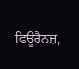ਫਿਊਰੈਨਜ਼,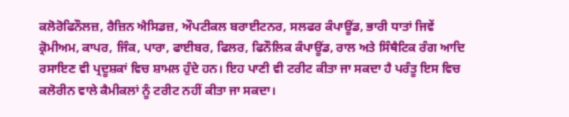ਕਲੋਰੋਫਿਨੌਲਜ਼, ਰੈਜ਼ਿਨ ਐਸਿਡਜ਼, ਔਪਟੀਕਲ ਬਰਾਈਟਨਰ, ਸਲਫਰ ਕੰਪਾਊਂਡ, ਭਾਰੀ ਧਾਤਾਂ ਜਿਵੇਂ ਕ੍ਰੋਮੀਅਮ, ਕਾਪਰ, ਜਿੰਕ, ਪਾਰਾ, ਫਾਈਬਰ, ਫਿਲਰ, ਫਿਨੌਲਿਕ ਕੰਪਾਊਂਡ, ਰਾਲ ਅਤੇ ਸਿੰਥੈਟਿਕ ਰੰਗ ਆਦਿ ਰਸਾਇਣ ਵੀ ਪ੍ਰਦੂਸ਼ਕਾਂ ਵਿਚ ਸ਼ਾਮਲ ਹੁੰਦੇ ਹਨ। ਇਹ ਪਾਣੀ ਵੀ ਟਰੀਟ ਕੀਤਾ ਜਾ ਸਕਦਾ ਹੈ ਪਰੰਤੂ ਇਸ ਵਿਚ ਕਲੋਰੀਨ ਵਾਲੇ ਕੈਮੀਕਲਾਂ ਨੂੰ ਟਰੀਟ ਨਹੀਂ ਕੀਤਾ ਜਾ ਸਕਦਾ।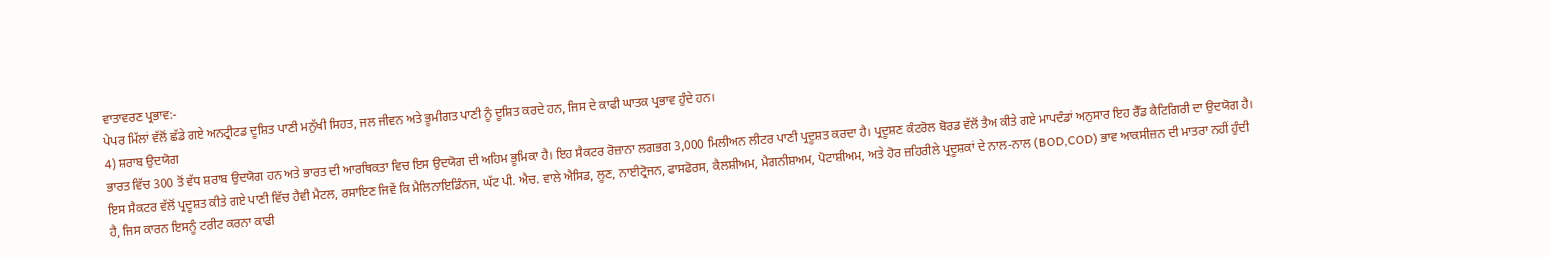ਵਾਤਾਵਰਣ ਪ੍ਰਭਾਵ:-
ਪੇਪਰ ਮਿੱਲਾਂ ਵੱਲੋਂ ਛੱਡੇ ਗਏ ਅਨਟ੍ਰੀਟਡ ਦੂਸ਼ਿਤ ਪਾਣੀ ਮਨੁੱਖੀ ਸਿਹਤ, ਜਲ ਜੀਵਨ ਅਤੇ ਭੂਮੀਗਤ ਪਾਣੀ ਨੂੰ ਦੂਸ਼ਿਤ ਕਰਦੇ ਹਨ, ਜਿਸ ਦੇ ਕਾਫੀ ਘਾਤਕ ਪ੍ਰਭਾਵ ਹੁੰਦੇ ਹਨ।
4) ਸ਼ਰਾਬ ਉਦਯੋਗ
ਭਾਰਤ ਵਿੱਚ 300 ਤੋਂ ਵੱਧ ਸ਼ਰਾਬ ਉਦਯੋਗ ਹਨ ਅਤੇ ਭਾਰਤ ਦੀ ਆਰਥਿਕਤਾ ਵਿਚ ਇਸ ਉਦਯੋਗ ਦੀ ਅਹਿਮ ਭੂਮਿਕਾ ਹੈ। ਇਹ ਸੈਕਟਰ ਰੋਜ਼ਾਨਾ ਲਗਭਗ 3,000 ਮਿਲੀਅਨ ਲੀਟਰ ਪਾਣੀ ਪ੍ਰਦੂਸ਼ਤ ਕਰਦਾ ਹੈ। ਪ੍ਰਦੂਸ਼ਣ ਕੰਟਰੋਲ ਬੋਰਡ ਵੱਲੋਂ ਤੈਅ ਕੀਤੇ ਗਏ ਮਾਪਦੰਡਾਂ ਅਨੁਸਾਰ ਇਹ ਰੈੱਡ ਕੈਟਿਗਿਰੀ ਦਾ ਉਦਯੋਗ ਹੈ। ਇਸ ਸੈਕਟਰ ਵੱਲੋਂ ਪ੍ਰਦੂਸ਼ਤ ਕੀਤੇ ਗਏ ਪਾਣੀ ਵਿੱਚ ਹੈਵੀ ਮੈਟਲ, ਰਸਾਇਣ ਜਿਵੇਂ ਕਿ ਮੈਲਿਨਾਇਡਿੰਨਜ, ਘੱਟ ਪੀ. ਐਚ. ਵਾਲੇ ਐਸਿਡ, ਲੂਣ, ਨਾਈਟ੍ਰੋਜਨ, ਫਾਸਫੋਰਸ, ਕੈਲਸ਼ੀਅਮ, ਮੈਗਨੀਸ਼ਅਮ, ਪੋਟਾਸ਼ੀਅਮ, ਅਤੇ ਹੋਰ ਜ਼ਹਿਰੀਲੇ ਪ੍ਰਦੂਸ਼ਕਾਂ ਦੇ ਨਾਲ-ਨਾਲ (BOD,COD) ਭਾਵ ਆਕਸੀਜ਼ਨ ਦੀ ਮਾਤਰਾ ਨਹੀਂ ਹੁੰਦੀ ਹੈ, ਜਿਸ ਕਾਰਨ ਇਸਨੂੰ ਟਰੀਟ ਕਰਨਾ ਕਾਫੀ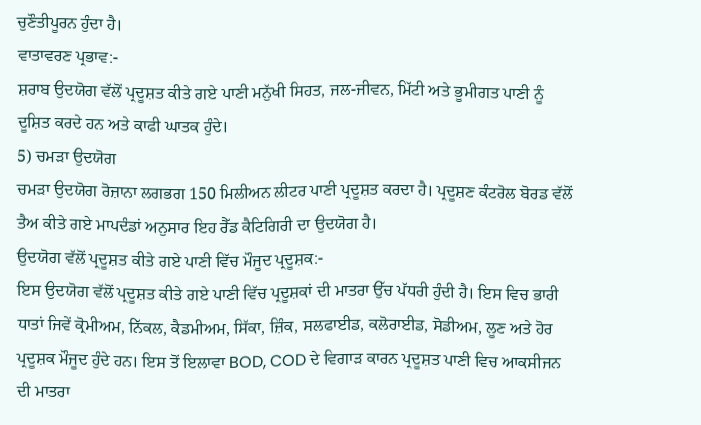ਚੁਣੌਤੀਪੂਰਨ ਹੁੰਦਾ ਹੈ।
ਵਾਤਾਵਰਣ ਪ੍ਰਭਾਵ:-
ਸ਼ਰਾਬ ਉਦਯੋਗ ਵੱਲੋਂ ਪ੍ਰਦੂਸ਼ਤ ਕੀਤੇ ਗਏ ਪਾਣੀ ਮਨੁੱਖੀ ਸਿਹਤ, ਜਲ-ਜੀਵਨ, ਮਿੱਟੀ ਅਤੇ ਭੂਮੀਗਤ ਪਾਣੀ ਨੂੰ ਦੂਸ਼ਿਤ ਕਰਦੇ ਹਨ ਅਤੇ ਕਾਫੀ ਘਾਤਕ ਹੁੰਦੇ।
5) ਚਮੜਾ ਉਦਯੋਗ
ਚਮੜਾ ਉਦਯੋਗ ਰੋਜ਼ਾਨਾ ਲਗਭਗ 150 ਮਿਲੀਅਨ ਲੀਟਰ ਪਾਣੀ ਪ੍ਰਦੂਸ਼ਤ ਕਰਦਾ ਹੈ। ਪ੍ਰਦੂਸ਼ਣ ਕੰਟਰੋਲ ਬੋਰਡ ਵੱਲੋਂ ਤੈਅ ਕੀਤੇ ਗਏ ਮਾਪਦੰਡਾਂ ਅਨੁਸਾਰ ਇਹ ਰੈੱਡ ਕੈਟਿਗਿਰੀ ਦਾ ਉਦਯੋਗ ਹੈ।
ਉਦਯੋਗ ਵੱਲੋਂ ਪ੍ਰਦੂਸ਼ਤ ਕੀਤੇ ਗਏ ਪਾਣੀ ਵਿੱਚ ਮੌਜੂਦ ਪ੍ਰਦੂਸ਼ਕ:-
ਇਸ ਉਦਯੋਗ ਵੱਲੋਂ ਪ੍ਰਦੂਸ਼ਤ ਕੀਤੇ ਗਏ ਪਾਣੀ ਵਿੱਚ ਪ੍ਰਦੂਸ਼ਕਾਂ ਦੀ ਮਾਤਰਾ ਉੱਚ ਪੱਧਰੀ ਹੁੰਦੀ ਹੈ। ਇਸ ਵਿਚ ਭਾਰੀ ਧਾਤਾਂ ਜਿਵੇਂ ਕ੍ਰੋਮੀਅਮ, ਨਿੱਕਲ, ਕੈਡਮੀਅਮ, ਸਿੱਕਾ, ਜ਼ਿੰਕ, ਸਲਫਾਈਡ, ਕਲੋਰਾਈਡ, ਸੋਡੀਅਮ, ਲੂਣ ਅਤੇ ਹੋਰ ਪ੍ਰਦੂਸ਼ਕ ਮੌਜੂਦ ਹੁੰਦੇ ਹਨ। ਇਸ ਤੋਂ ਇਲਾਵਾ BOD, COD ਦੇ ਵਿਗਾੜ ਕਾਰਨ ਪ੍ਰਦੂਸ਼ਤ ਪਾਣੀ ਵਿਚ ਆਕਸੀਜਨ ਦੀ ਮਾਤਰਾ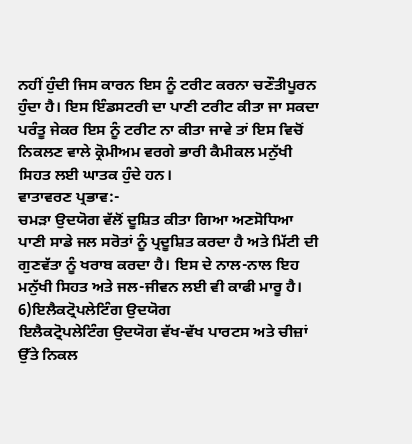ਨਹੀਂ ਹੁੰਦੀ ਜਿਸ ਕਾਰਨ ਇਸ ਨੂੰ ਟਰੀਟ ਕਰਨਾ ਚਣੌਤੀਪੂਰਨ ਹੁੰਦਾ ਹੈ। ਇਸ ਇੰਡਸਟਰੀ ਦਾ ਪਾਣੀ ਟਰੀਟ ਕੀਤਾ ਜਾ ਸਕਦਾ ਪਰੰਤੂ ਜੇਕਰ ਇਸ ਨੂੰ ਟਰੀਟ ਨਾ ਕੀਤਾ ਜਾਵੇ ਤਾਂ ਇਸ ਵਿਚੋਂ ਨਿਕਲਣ ਵਾਲੇ ਕ੍ਰੋਮੀਅਮ ਵਰਗੇ ਭਾਰੀ ਕੈਮੀਕਲ ਮਨੁੱਖੀ ਸਿਹਤ ਲਈ ਘਾਤਕ ਹੁੰਦੇ ਹਨ।
ਵਾਤਾਵਰਣ ਪ੍ਰਭਾਵ:-
ਚਮੜਾ ਉਦਯੋਗ ਵੱਲੋਂ ਦੂਸ਼ਿਤ ਕੀਤਾ ਗਿਆ ਅਣਸੋਧਿਆ ਪਾਣੀ ਸਾਡੇ ਜਲ ਸਰੋਤਾਂ ਨੂੰ ਪ੍ਰਦੂਸ਼ਿਤ ਕਰਦਾ ਹੈ ਅਤੇ ਮਿੱਟੀ ਦੀ ਗੁਣਵੱਤਾ ਨੂੰ ਖਰਾਬ ਕਰਦਾ ਹੈ। ਇਸ ਦੇ ਨਾਲ-ਨਾਲ ਇਹ ਮਨੁੱਖੀ ਸਿਹਤ ਅਤੇ ਜਲ-ਜੀਵਨ ਲਈ ਵੀ ਕਾਫੀ ਮਾਰੂ ਹੈ।
6)ਇਲੈਕਟ੍ਰੋਪਲੇਟਿੰਗ ਉਦਯੋਗ
ਇਲੈਕਟ੍ਰੋਪਲੇਟਿੰਗ ਉਦਯੋਗ ਵੱਖ-ਵੱਖ ਪਾਰਟਸ ਅਤੇ ਚੀਜ਼ਾਂ ਉੱਤੇ ਨਿਕਲ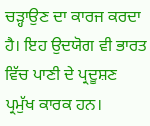ਚੜ੍ਹਾਉਣ ਦਾ ਕਾਰਜ ਕਰਦਾ ਹੈ। ਇਹ ਉਦਯੋਗ ਵੀ ਭਾਰਤ ਵਿੱਚ ਪਾਣੀ ਦੇ ਪ੍ਰਦੂਸ਼ਣ ਪ੍ਰਮੁੱਖ ਕਾਰਕ ਹਨ।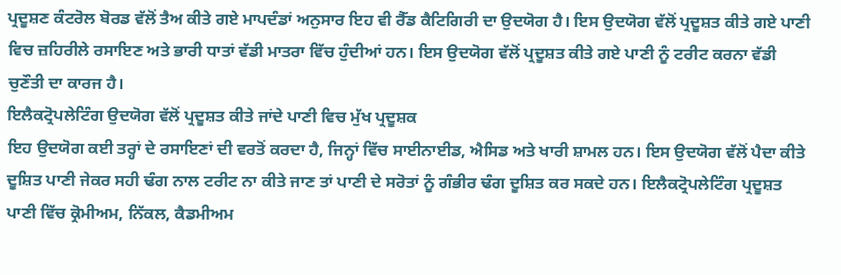ਪ੍ਰਦੂਸ਼ਣ ਕੰਟਰੋਲ ਬੋਰਡ ਵੱਲੋਂ ਤੈਅ ਕੀਤੇ ਗਏ ਮਾਪਦੰਡਾਂ ਅਨੁਸਾਰ ਇਹ ਵੀ ਰੈੱਡ ਕੈਟਿਗਿਰੀ ਦਾ ਉਦਯੋਗ ਹੈ। ਇਸ ਉਦਯੋਗ ਵੱਲੋਂ ਪ੍ਰਦੂਸ਼ਤ ਕੀਤੇ ਗਏ ਪਾਣੀ ਵਿਚ ਜ਼ਹਿਰੀਲੇ ਰਸਾਇਣ ਅਤੇ ਭਾਰੀ ਧਾਤਾਂ ਵੱਡੀ ਮਾਤਰਾ ਵਿੱਚ ਹੁੰਦੀਆਂ ਹਨ। ਇਸ ਉਦਯੋਗ ਵੱਲੋਂ ਪ੍ਰਦੂਸ਼ਤ ਕੀਤੇ ਗਏ ਪਾਣੀ ਨੂੰ ਟਰੀਟ ਕਰਨਾ ਵੱਡੀ ਚੁਣੌਤੀ ਦਾ ਕਾਰਜ ਹੈ।
ਇਲੈਕਟ੍ਰੋਪਲੇਟਿੰਗ ਉਦਯੋਗ ਵੱਲੋਂ ਪ੍ਰਦੂਸ਼ਤ ਕੀਤੇ ਜਾਂਦੇ ਪਾਣੀ ਵਿਚ ਮੁੱਖ ਪ੍ਰਦੂਸ਼ਕ
ਇਹ ਉਦਯੋਗ ਕਈ ਤਰ੍ਹਾਂ ਦੇ ਰਸਾਇਣਾਂ ਦੀ ਵਰਤੋਂ ਕਰਦਾ ਹੈ, ਜਿਨ੍ਹਾਂ ਵਿੱਚ ਸਾਈਨਾਈਡ, ਐਸਿਡ ਅਤੇ ਖਾਰੀ ਸ਼ਾਮਲ ਹਨ। ਇਸ ਉਦਯੋਗ ਵੱਲੋਂ ਪੈਦਾ ਕੀਤੇ ਦੂਸ਼ਿਤ ਪਾਣੀ ਜੇਕਰ ਸਹੀ ਢੰਗ ਨਾਲ ਟਰੀਟ ਨਾ ਕੀਤੇ ਜਾਣ ਤਾਂ ਪਾਣੀ ਦੇ ਸਰੋਤਾਂ ਨੂੰ ਗੰਭੀਰ ਢੰਗ ਦੂਸ਼ਿਤ ਕਰ ਸਕਦੇ ਹਨ। ਇਲੈਕਟ੍ਰੋਪਲੇਟਿੰਗ ਪ੍ਰਦੂਸ਼ਤ ਪਾਣੀ ਵਿੱਚ ਕ੍ਰੋਮੀਅਮ, ਨਿੱਕਲ, ਕੈਡਮੀਅਮ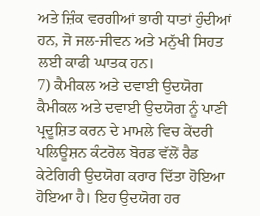ਅਤੇ ਜ਼ਿੰਕ ਵਰਗੀਆਂ ਭਾਰੀ ਧਾਤਾਂ ਹੁੰਦੀਆਂ ਹਨ, ਜੋ ਜਲ-ਜੀਵਨ ਅਤੇ ਮਨੁੱਖੀ ਸਿਹਤ ਲਈ ਕਾਫੀ ਘਾਤਕ ਹਨ।
7) ਕੈਮੀਕਲ ਅਤੇ ਦਵਾਈ ਉਦਯੋਗ
ਕੈਮੀਕਲ ਅਤੇ ਦਵਾਈ ਉਦਯੋਗ ਨੂੰ ਪਾਣੀ ਪ੍ਰਦੂਸ਼ਿਤ ਕਰਨ ਦੇ ਮਾਮਲੇ ਵਿਚ ਕੇਂਦਰੀ ਪਲਿਊਸ਼ਨ ਕੰਟਰੋਲ ਬੋਰਡ ਵੱਲੋਂ ਰੈਡ ਕੇਟੇਗਿਰੀ ਉਦਯੋਗ ਕਰਾਰ ਦਿੱਤਾ ਹੋਇਆ ਹੋਇਆ ਹੈ। ਇਹ ਉਦਯੋਗ ਹਰ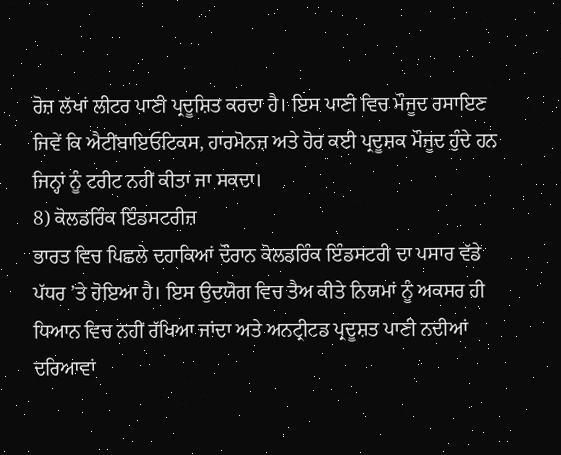ਰੋਜ਼ ਲੱਖਾਂ ਲੀਟਰ ਪਾਣੀ ਪ੍ਰਦੂਸ਼ਿਤ ਕਰਦਾ ਹੈ। ਇਸ ਪਾਣੀ ਵਿਚ ਮੌਜੂਦ ਰਸਾਇਣ ਜਿਵੇਂ ਕਿ ਐਟੀਂਬਾਇਓਟਿਕਸ, ਹਾਰਮੋਨਜ਼ ਅਤੇ ਹੋਰ ਕਈ ਪ੍ਰਦੂਸ਼ਕ ਮੌਜੂਦ ਹੁੰਦੇ ਹਨ ਜਿਨ੍ਹਾਂ ਨੂੰ ਟਰੀਟ ਨਹੀਂ ਕੀਤਾ ਜਾ ਸਕਦਾ।
8) ਕੋਲਡਰਿੰਕ ਇੰਡਸਟਰੀਜ਼
ਭਾਰਤ ਵਿਚ ਪਿਛਲੇ ਦਹਾਕਿਆਂ ਦੌਰਾਨ ਕੋਲਡਰਿੰਕ ਇੰਡਸਟਰੀ ਦਾ ਪਸਾਰ ਵੱਡੇ ਪੱਧਰ ’ਤੇ ਹੋਇਆ ਹੈ। ਇਸ ਉਦਯੋਗ ਵਿਚ ਤੈਅ ਕੀਤੇ ਨਿਯਮਾਂ ਨੂੰ ਅਕਸਰ ਹੀ ਧਿਆਨ ਵਿਚ ਨਹੀਂ ਰੱਖਿਆ ਜਾਂਦਾ ਅਤੇ ਅਨਟ੍ਰੀਟਡ ਪ੍ਰਦੂਸ਼ਤ ਪਾਣੀ ਨਦੀਆਂ ਦਰਿਆਵਾਂ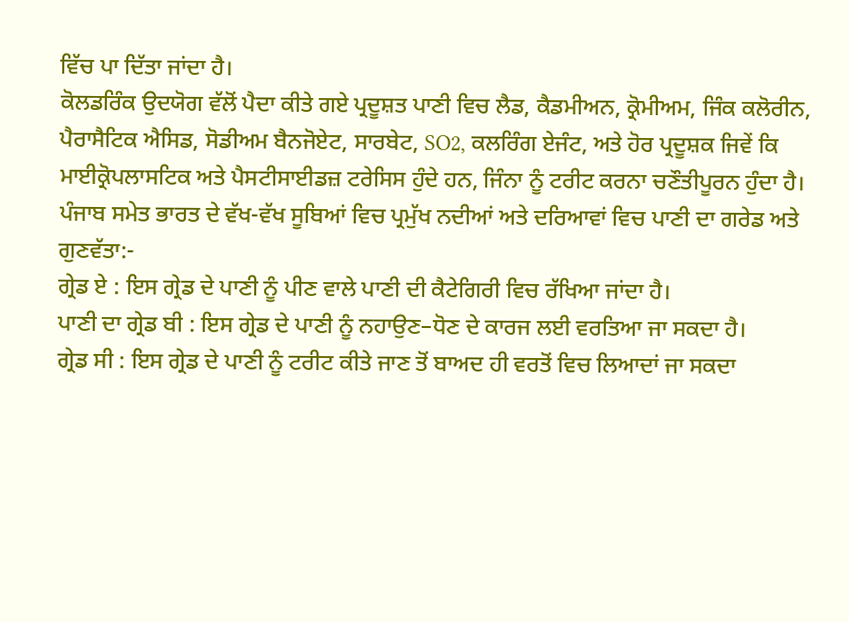ਵਿੱਚ ਪਾ ਦਿੱਤਾ ਜਾਂਦਾ ਹੈ।
ਕੋਲਡਰਿੰਕ ਉਦਯੋਗ ਵੱਲੋਂ ਪੈਦਾ ਕੀਤੇ ਗਏ ਪ੍ਰਦੂਸ਼ਤ ਪਾਣੀ ਵਿਚ ਲੈਡ, ਕੈਡਮੀਅਨ, ਕ੍ਰੋਮੀਅਮ, ਜਿੰਕ ਕਲੋਰੀਨ, ਪੈਰਾਸੈਟਿਕ ਐਸਿਡ, ਸੋਡੀਅਮ ਬੈਨਜੋਏਟ, ਸਾਰਬੇਟ, SO2, ਕਲਰਿੰਗ ਏਜੰਟ, ਅਤੇ ਹੋਰ ਪ੍ਰਦੂਸ਼ਕ ਜਿਵੇਂ ਕਿ ਮਾਈਕ੍ਰੋਪਲਾਸਟਿਕ ਅਤੇ ਪੈਸਟੀਸਾਈਡਜ਼ ਟਰੇਸਿਸ ਹੁੰਦੇ ਹਨ, ਜਿੰਨਾ ਨੂੰ ਟਰੀਟ ਕਰਨਾ ਚਣੌਤੀਪੂਰਨ ਹੁੰਦਾ ਹੈ।
ਪੰਜਾਬ ਸਮੇਤ ਭਾਰਤ ਦੇ ਵੱਖ-ਵੱਖ ਸੂਬਿਆਂ ਵਿਚ ਪ੍ਰਮੁੱਖ ਨਦੀਆਂ ਅਤੇ ਦਰਿਆਵਾਂ ਵਿਚ ਪਾਣੀ ਦਾ ਗਰੇਡ ਅਤੇ ਗੁਣਵੱਤਾ:-
ਗ੍ਰੇਡ ਏ : ਇਸ ਗ੍ਰੇਡ ਦੇ ਪਾਣੀ ਨੂੰ ਪੀਣ ਵਾਲੇ ਪਾਣੀ ਦੀ ਕੈਟੇਗਿਰੀ ਵਿਚ ਰੱਖਿਆ ਜਾਂਦਾ ਹੈ।
ਪਾਣੀ ਦਾ ਗ੍ਰੇਡ ਬੀ : ਇਸ ਗ੍ਰੇਡ ਦੇ ਪਾਣੀ ਨੂੰ ਨਹਾਉਣ–ਧੋਣ ਦੇ ਕਾਰਜ ਲਈ ਵਰਤਿਆ ਜਾ ਸਕਦਾ ਹੈ।
ਗ੍ਰੇਡ ਸੀ : ਇਸ ਗ੍ਰੇਡ ਦੇ ਪਾਣੀ ਨੂੰ ਟਰੀਟ ਕੀਤੇ ਜਾਣ ਤੋਂ ਬਾਅਦ ਹੀ ਵਰਤੋਂ ਵਿਚ ਲਿਆਦਾਂ ਜਾ ਸਕਦਾ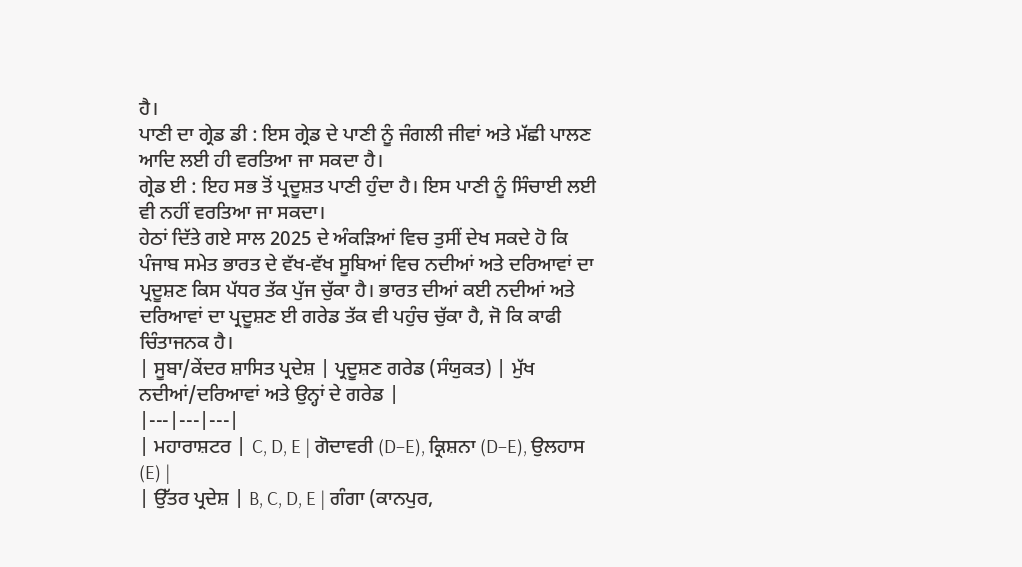ਹੈ।
ਪਾਣੀ ਦਾ ਗ੍ਰੇਡ ਡੀ : ਇਸ ਗ੍ਰੇਡ ਦੇ ਪਾਣੀ ਨੂੰ ਜੰਗਲੀ ਜੀਵਾਂ ਅਤੇ ਮੱਛੀ ਪਾਲਣ ਆਦਿ ਲਈ ਹੀ ਵਰਤਿਆ ਜਾ ਸਕਦਾ ਹੈ।
ਗ੍ਰੇਡ ਈ : ਇਹ ਸਭ ਤੋਂ ਪ੍ਰਦੂਸ਼ਤ ਪਾਣੀ ਹੁੰਦਾ ਹੈ। ਇਸ ਪਾਣੀ ਨੂੰ ਸਿੰਚਾਈ ਲਈ ਵੀ ਨਹੀਂ ਵਰਤਿਆ ਜਾ ਸਕਦਾ।
ਹੇਠਾਂ ਦਿੱਤੇ ਗਏ ਸਾਲ 2025 ਦੇ ਅੰਕੜਿਆਂ ਵਿਚ ਤੁਸੀਂ ਦੇਖ ਸਕਦੇ ਹੋ ਕਿ ਪੰਜਾਬ ਸਮੇਤ ਭਾਰਤ ਦੇ ਵੱਖ-ਵੱਖ ਸੂਬਿਆਂ ਵਿਚ ਨਦੀਆਂ ਅਤੇ ਦਰਿਆਵਾਂ ਦਾ ਪ੍ਰਦੂਸ਼ਣ ਕਿਸ ਪੱਧਰ ਤੱਕ ਪੁੱਜ ਚੁੱਕਾ ਹੈ। ਭਾਰਤ ਦੀਆਂ ਕਈ ਨਦੀਆਂ ਅਤੇ ਦਰਿਆਵਾਂ ਦਾ ਪ੍ਰਦੂਸ਼ਣ ਈ ਗਰੇਡ ਤੱਕ ਵੀ ਪਹੁੰਚ ਚੁੱਕਾ ਹੈ, ਜੋ ਕਿ ਕਾਫੀ ਚਿੰਤਾਜਨਕ ਹੈ।
| ਸੂਬਾ/ਕੇਂਦਰ ਸ਼ਾਸਿਤ ਪ੍ਰਦੇਸ਼ | ਪ੍ਰਦੂਸ਼ਣ ਗਰੇਡ (ਸੰਯੁਕਤ) | ਮੁੱਖ ਨਦੀਆਂ/ਦਰਿਆਵਾਂ ਅਤੇ ਉਨ੍ਹਾਂ ਦੇ ਗਰੇਡ |
|---|---|---|
| ਮਹਾਰਾਸ਼ਟਰ | C, D, E | ਗੋਦਾਵਰੀ (D–E), ਕ੍ਰਿਸ਼ਨਾ (D–E), ਉਲਹਾਸ (E) |
| ਉੱਤਰ ਪ੍ਰਦੇਸ਼ | B, C, D, E | ਗੰਗਾ (ਕਾਨਪੁਰ,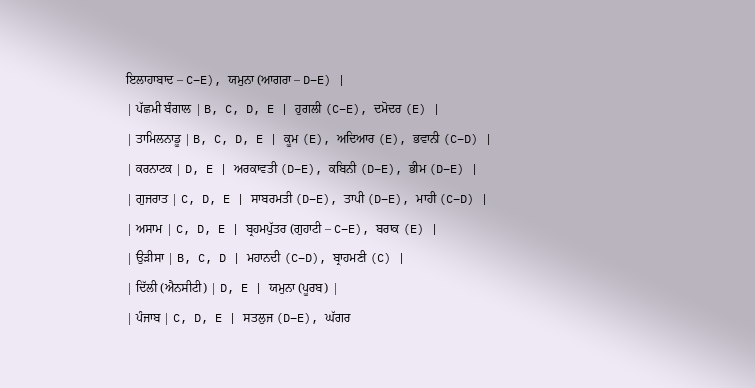ਇਲਾਹਾਬਾਦ – C–E), ਯਮੁਨਾ (ਆਗਰਾ – D–E) |
| ਪੱਛਮੀ ਬੰਗਾਲ | B, C, D, E | ਹੁਗਲੀ (C–E), ਦਮੋਦਰ (E) |
| ਤਾਮਿਲਨਾਡੂ | B, C, D, E | ਕੂਮ (E), ਅਦਿਆਰ (E), ਭਵਾਨੀ (C–D) |
| ਕਰਨਾਟਕ | D, E | ਅਰਕਾਵਤੀ (D–E), ਕਬਿਨੀ (D–E), ਭੀਮ (D–E) |
| ਗੁਜਰਾਤ | C, D, E | ਸਾਬਰਮਤੀ (D–E), ਤਾਪੀ (D–E), ਮਾਹੀ (C–D) |
| ਅਸਾਮ | C, D, E | ਬ੍ਰਹਮਪੁੱਤਰ (ਗੁਹਾਟੀ – C–E), ਬਰਾਕ (E) |
| ਉੜੀਸਾ | B, C, D | ਮਹਾਨਦੀ (C–D), ਬ੍ਰਾਹਮਣੀ (C) |
| ਦਿੱਲੀ (ਐਨਸੀਟੀ) | D, E | ਯਮੁਨਾ (ਪੂਰਬ) |
| ਪੰਜਾਬ | C, D, E | ਸਤਲੁਜ (D–E), ਘੱਗਰ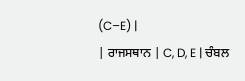(C–E) |
| ਰਾਜਸਥਾਨ | C, D, E | ਚੰਬਲ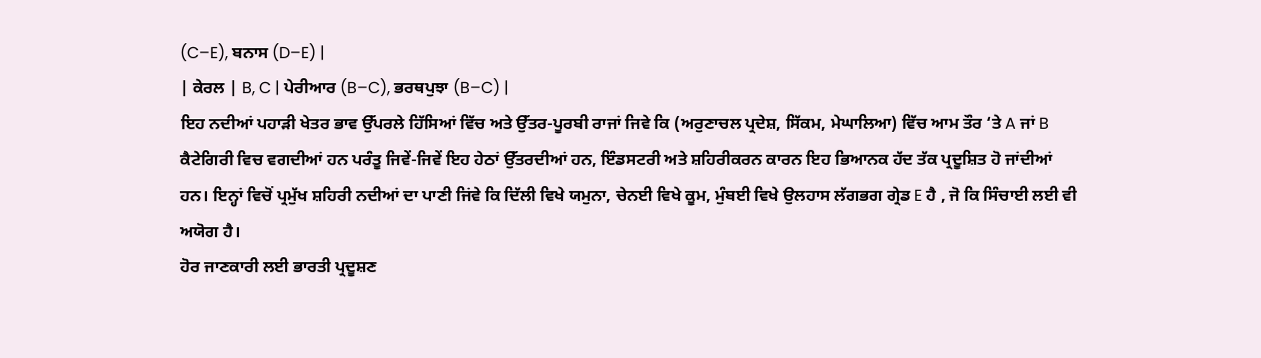(C–E), ਬਨਾਸ (D–E) |
| ਕੇਰਲ | B, C | ਪੇਰੀਆਰ (B–C), ਭਰਥਪੁਝਾ (B–C) |
ਇਹ ਨਦੀਆਂ ਪਹਾੜੀ ਖੇਤਰ ਭਾਵ ਉੱਪਰਲੇ ਹਿੱਸਿਆਂ ਵਿੱਚ ਅਤੇ ਉੱਤਰ-ਪੂਰਬੀ ਰਾਜਾਂ ਜਿਵੇ ਕਿ (ਅਰੁਣਾਚਲ ਪ੍ਰਦੇਸ਼, ਸਿੱਕਮ, ਮੇਘਾਲਿਆ) ਵਿੱਚ ਆਮ ਤੌਰ ‘ਤੇ A ਜਾਂ B ਕੈਟੇਗਿਰੀ ਵਿਚ ਵਗਦੀਆਂ ਹਨ ਪਰੰਤੂ ਜਿਵੇਂ-ਜਿਵੇਂ ਇਹ ਹੇਠਾਂ ਉੱਤਰਦੀਆਂ ਹਨ, ਇੰਡਸਟਰੀ ਅਤੇ ਸ਼ਹਿਰੀਕਰਨ ਕਾਰਨ ਇਹ ਭਿਆਨਕ ਹੱਦ ਤੱਕ ਪ੍ਰਦੂਸ਼ਿਤ ਹੋ ਜਾਂਦੀਆਂ ਹਨ। ਇਨ੍ਹਾਂ ਵਿਚੋਂ ਪ੍ਰਮੁੱਖ ਸ਼ਹਿਰੀ ਨਦੀਆਂ ਦਾ ਪਾਣੀ ਜਿਂਵੇ ਕਿ ਦਿੱਲੀ ਵਿਖੇ ਯਮੁਨਾ, ਚੇਨਈ ਵਿਖੇ ਕੂਮ, ਮੁੰਬਈ ਵਿਖੇ ਉਲਹਾਸ ਲੱਗਭਗ ਗ੍ਰੇਡ E ਹੈ , ਜੋ ਕਿ ਸਿੰਚਾਈ ਲਈ ਵੀ ਅਯੋਗ ਹੈ।
ਹੋਰ ਜਾਣਕਾਰੀ ਲਈ ਭਾਰਤੀ ਪ੍ਰਦੂਸ਼ਣ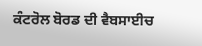ਕੰਟਰੋਲ ਬੋਰਡ ਦੀ ਵੈਬਸਾਈਚ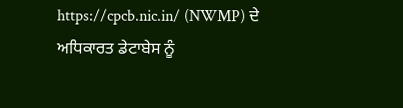https://cpcb.nic.in/ (NWMP) ਦੇ ਅਧਿਕਾਰਤ ਡੇਟਾਬੇਸ ਨੂੰ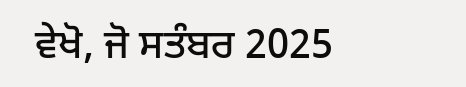ਵੇਖੋ, ਜੋ ਸਤੰਬਰ 2025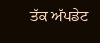ਤੱਕ ਅੱਪਡੇਟ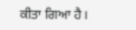ਕੀਤਾ ਗਿਆ ਹੈ।